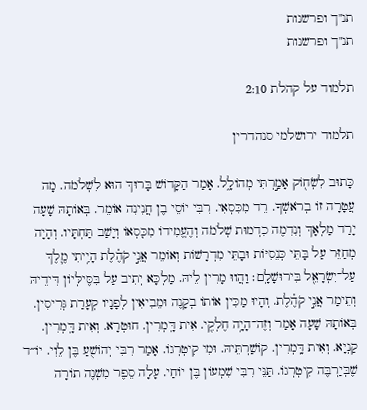תנ"ך ופרשנות
תנ"ך ופרשנות

תלמוד על קהלת 2:10

תלמוד ירושלמי סנהדרין

כָּתוּב לִשְׂח֖וֹק אָמַ֣רְתִּי מְהוֹלָ֑ל. אָמַר הַקָּדוֹשׁ בָּרוּךְ הוּא לִשְׁלֹמֹה. מָה עֲטָרָה זוֹ בְרֹאשְׁךָ. רֵד מִכִּסְאִי. רִבִּי יוֹסֵי בֶן חֲנִינִה אוֹמֵר. בְּאוֹתָהּ שָׁעָה יָרַד מַלְאָךְ וְנִדִמֶה כִדְמוּת שְׁלֹמֹה וְהֶעֱמִידוֹ מִכְִּסְאוֹ וְיָשַׁב תַּחְתָּיו. וְהָיָה מְחַזֵּר עַל בָּתֵּי כְּנֵסִיּוֹת וּבָתֵּי מִדְרָשׁוֹת וְאוֹמֵר אֲנִ֣י קֹהֶ֗לֶת הָיִ֥יתִי מֶ֛לֶךְ עַל־יִשְׂרָאֵ֖ל בִּירוּשָׁלָֽם׃ וַהֲווּ מָרִין לֵיהּ. מַלְכָּא יְתִיב עַל בִּסֶּילְּיוֹן דִּידֵיהּ וְתֵימַר אֲנִ֣י קֹהֶ֗לֶת. וְהָיוּ מַכִּין אוֹתוֹ בְקָנֶה וּמֵבִיאִין לְפָנָיו קְעָרַת גְּרִיסִין. בְּאוֹתָהּ שָׁעָה אָמַר וְזֶה־הָיָ֥ה חֶלְקִ֖י. אִית דָּֽמְרִין. חוּטְרָא. וְאִית דָּֽמְרִין. קַנְיָא. וְאִית דָּֽמְרִין. קוֹשַׁרְתֵּיהּ. וּמִי קִיטְרְגוֹ. אָמַר רִבִּי יְהוֹשֻׁעַ בֶּן לֵוִי. יוֹ״ד שֶׁבְּיַרְבֶּה קִיטְרְגוֹ. תַּנֵּי רִבִּי שִׁמְעוֹן בֶּן יוֹחַי. עָלָה סֵפֶר מִשְׁנֶה תוֹרָה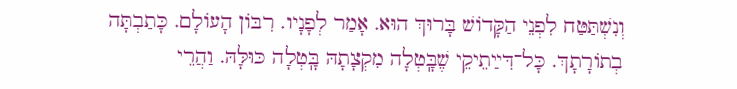וְנִשְׁתַּטַּח לִפְנֵי הַקָּדוֹשׁ בָּרוּךְ הוּא. אָמַר לְפָנָיו. רִבּוֹן הָעוֹלָם. כָּתַבְתָּה בְתוֹרָתָךְ. כָּל־דִּײַתֵיקֵי שֶׁבָּֽטְלָה מִקְצָתָהּ בָּֽטְלָה כּוּלָּהּ. וַהֲרֵי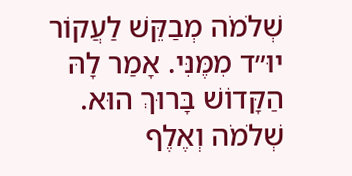שְׁלֹמֹה מְבַקֵּשׁ לַעֲקוֹר יוּ״ד מִמֶּנִּי. אָמַר לָהּ הַקָּדוֹשׁ בָּרוּךְ הוּא. שְׁלֹמֹה וְאֶלֶף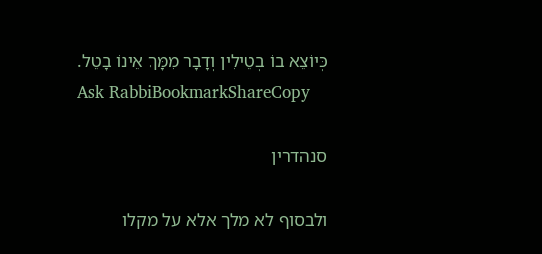כְּיוֹצֵא בוֹ בְטֵילִין וְדָבָר מִמָּךְ אֵינוֹ בָטֵל.
Ask RabbiBookmarkShareCopy

סנהדרין

ולבסוף לא מלך אלא על מקלו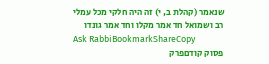שנאמר (קהלת ב, י) זה היה חלקי מכל עמלי רב ושמואל חד אמר מקלו וחד אמר גונדו
Ask RabbiBookmarkShareCopy
פסוק קודםפרק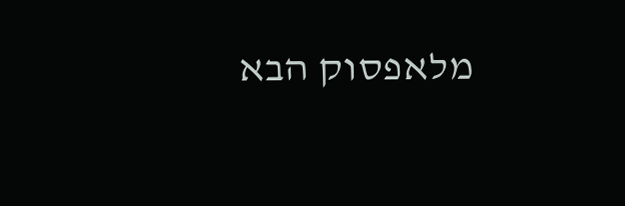מלאפסוק הבא